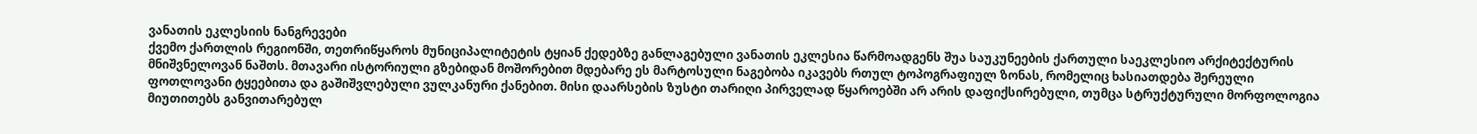ვანათის ეკლესიის ნანგრევები
ქვემო ქართლის რეგიონში, თეთრიწყაროს მუნიციპალიტეტის ტყიან ქედებზე განლაგებული ვანათის ეკლესია წარმოადგენს შუა საუკუნეების ქართული საეკლესიო არქიტექტურის მნიშვნელოვან ნაშთს. მთავარი ისტორიული გზებიდან მოშორებით მდებარე ეს მარტოსული ნაგებობა იკავებს რთულ ტოპოგრაფიულ ზონას, რომელიც ხასიათდება შერეული ფოთლოვანი ტყეებითა და გაშიშვლებული ვულკანური ქანებით. მისი დაარსების ზუსტი თარიღი პირველად წყაროებში არ არის დაფიქსირებული, თუმცა სტრუქტურული მორფოლოგია მიუთითებს განვითარებულ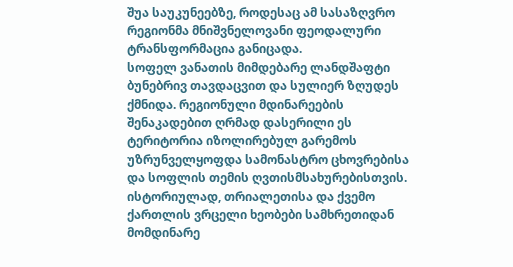შუა საუკუნეებზე, როდესაც ამ სასაზღვრო რეგიონმა მნიშვნელოვანი ფეოდალური ტრანსფორმაცია განიცადა.
სოფელ ვანათის მიმდებარე ლანდშაფტი ბუნებრივ თავდაცვით და სულიერ ზღუდეს ქმნიდა. რეგიონული მდინარეების შენაკადებით ღრმად დასერილი ეს ტერიტორია იზოლირებულ გარემოს უზრუნველყოფდა სამონასტრო ცხოვრებისა და სოფლის თემის ღვთისმსახურებისთვის. ისტორიულად, თრიალეთისა და ქვემო ქართლის ვრცელი ხეობები სამხრეთიდან მომდინარე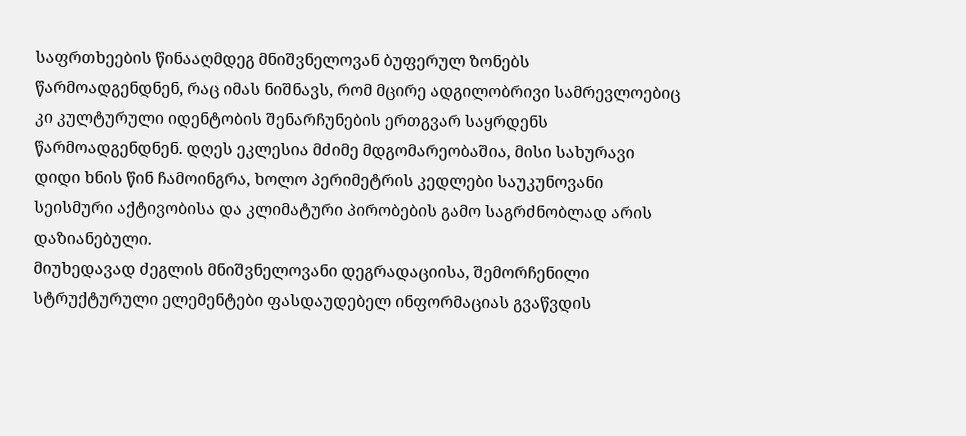საფრთხეების წინააღმდეგ მნიშვნელოვან ბუფერულ ზონებს წარმოადგენდნენ, რაც იმას ნიშნავს, რომ მცირე ადგილობრივი სამრევლოებიც კი კულტურული იდენტობის შენარჩუნების ერთგვარ საყრდენს წარმოადგენდნენ. დღეს ეკლესია მძიმე მდგომარეობაშია, მისი სახურავი დიდი ხნის წინ ჩამოინგრა, ხოლო პერიმეტრის კედლები საუკუნოვანი სეისმური აქტივობისა და კლიმატური პირობების გამო საგრძნობლად არის დაზიანებული.
მიუხედავად ძეგლის მნიშვნელოვანი დეგრადაციისა, შემორჩენილი სტრუქტურული ელემენტები ფასდაუდებელ ინფორმაციას გვაწვდის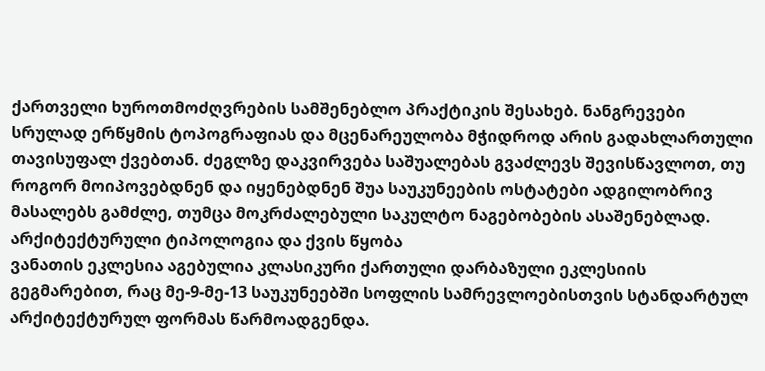ქართველი ხუროთმოძღვრების სამშენებლო პრაქტიკის შესახებ. ნანგრევები სრულად ერწყმის ტოპოგრაფიას და მცენარეულობა მჭიდროდ არის გადახლართული თავისუფალ ქვებთან. ძეგლზე დაკვირვება საშუალებას გვაძლევს შევისწავლოთ, თუ როგორ მოიპოვებდნენ და იყენებდნენ შუა საუკუნეების ოსტატები ადგილობრივ მასალებს გამძლე, თუმცა მოკრძალებული საკულტო ნაგებობების ასაშენებლად.
არქიტექტურული ტიპოლოგია და ქვის წყობა
ვანათის ეკლესია აგებულია კლასიკური ქართული დარბაზული ეკლესიის გეგმარებით, რაც მე-9-მე-13 საუკუნეებში სოფლის სამრევლოებისთვის სტანდარტულ არქიტექტურულ ფორმას წარმოადგენდა.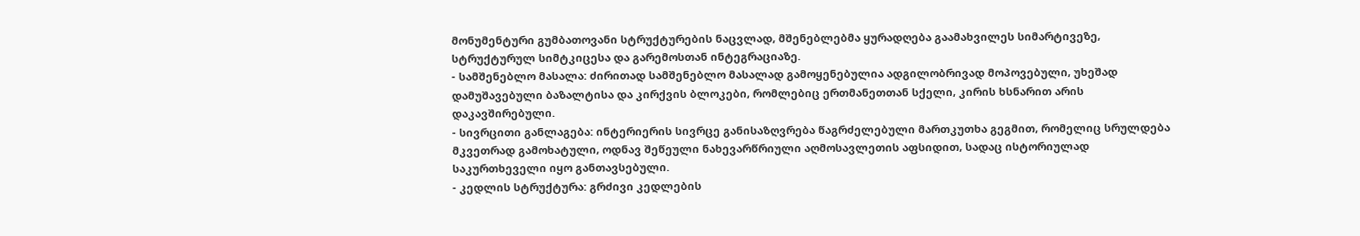მონუმენტური გუმბათოვანი სტრუქტურების ნაცვლად, მშენებლებმა ყურადღება გაამახვილეს სიმარტივეზე, სტრუქტურულ სიმტკიცესა და გარემოსთან ინტეგრაციაზე.
- სამშენებლო მასალა: ძირითად სამშენებლო მასალად გამოყენებულია ადგილობრივად მოპოვებული, უხეშად დამუშავებული ბაზალტისა და კირქვის ბლოკები, რომლებიც ერთმანეთთან სქელი, კირის ხსნარით არის დაკავშირებული.
- სივრცითი განლაგება: ინტერიერის სივრცე განისაზღვრება წაგრძელებული მართკუთხა გეგმით, რომელიც სრულდება მკვეთრად გამოხატული, ოდნავ შეწეული ნახევარწრიული აღმოსავლეთის აფსიდით, სადაც ისტორიულად საკურთხეველი იყო განთავსებული.
- კედლის სტრუქტურა: გრძივი კედლების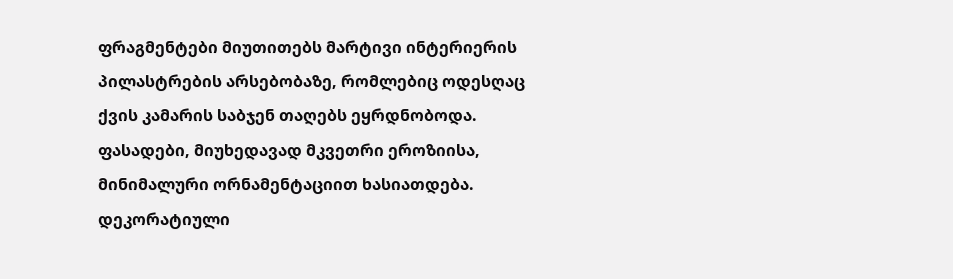ფრაგმენტები მიუთითებს მარტივი ინტერიერის პილასტრების არსებობაზე, რომლებიც ოდესღაც ქვის კამარის საბჯენ თაღებს ეყრდნობოდა.
ფასადები, მიუხედავად მკვეთრი ეროზიისა, მინიმალური ორნამენტაციით ხასიათდება. დეკორატიული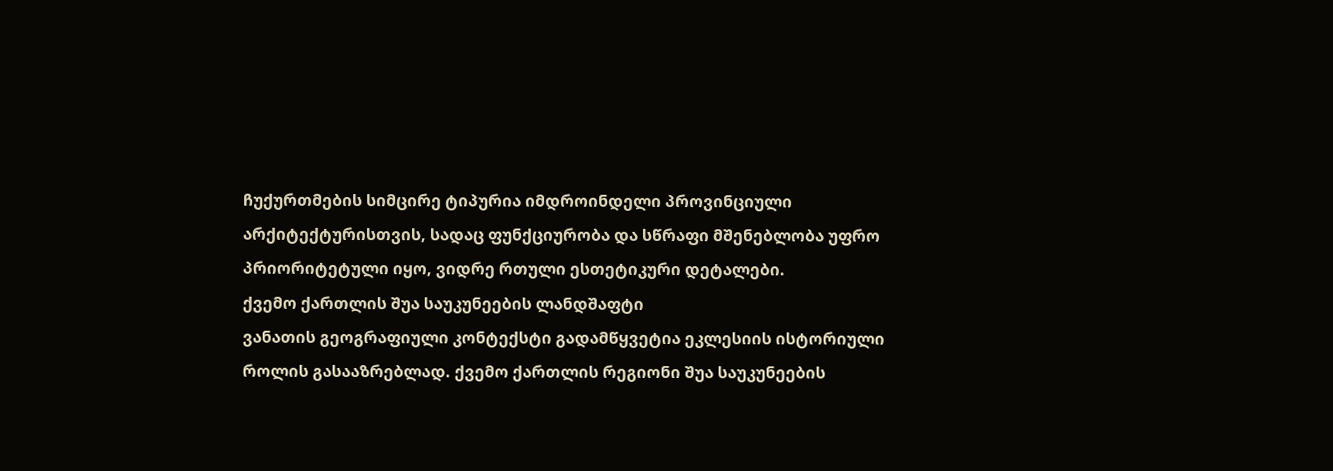ჩუქურთმების სიმცირე ტიპურია იმდროინდელი პროვინციული არქიტექტურისთვის, სადაც ფუნქციურობა და სწრაფი მშენებლობა უფრო პრიორიტეტული იყო, ვიდრე რთული ესთეტიკური დეტალები.
ქვემო ქართლის შუა საუკუნეების ლანდშაფტი
ვანათის გეოგრაფიული კონტექსტი გადამწყვეტია ეკლესიის ისტორიული როლის გასააზრებლად. ქვემო ქართლის რეგიონი შუა საუკუნეების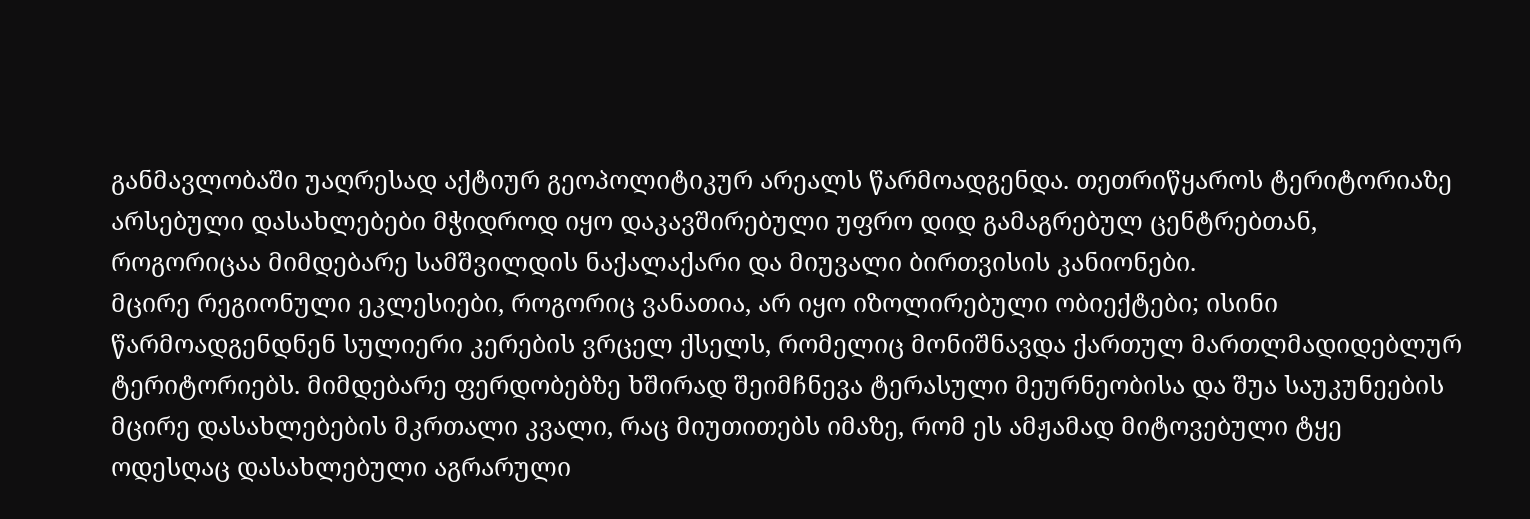განმავლობაში უაღრესად აქტიურ გეოპოლიტიკურ არეალს წარმოადგენდა. თეთრიწყაროს ტერიტორიაზე არსებული დასახლებები მჭიდროდ იყო დაკავშირებული უფრო დიდ გამაგრებულ ცენტრებთან, როგორიცაა მიმდებარე სამშვილდის ნაქალაქარი და მიუვალი ბირთვისის კანიონები.
მცირე რეგიონული ეკლესიები, როგორიც ვანათია, არ იყო იზოლირებული ობიექტები; ისინი წარმოადგენდნენ სულიერი კერების ვრცელ ქსელს, რომელიც მონიშნავდა ქართულ მართლმადიდებლურ ტერიტორიებს. მიმდებარე ფერდობებზე ხშირად შეიმჩნევა ტერასული მეურნეობისა და შუა საუკუნეების მცირე დასახლებების მკრთალი კვალი, რაც მიუთითებს იმაზე, რომ ეს ამჟამად მიტოვებული ტყე ოდესღაც დასახლებული აგრარული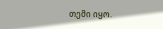თემი იყო.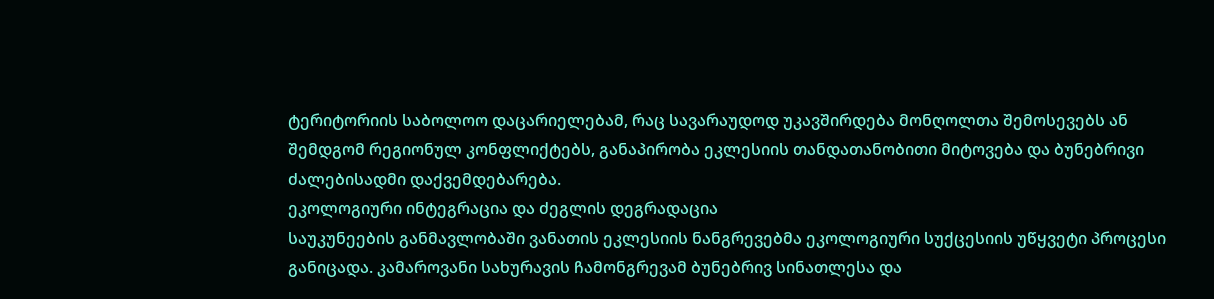ტერიტორიის საბოლოო დაცარიელებამ, რაც სავარაუდოდ უკავშირდება მონღოლთა შემოსევებს ან შემდგომ რეგიონულ კონფლიქტებს, განაპირობა ეკლესიის თანდათანობითი მიტოვება და ბუნებრივი ძალებისადმი დაქვემდებარება.
ეკოლოგიური ინტეგრაცია და ძეგლის დეგრადაცია
საუკუნეების განმავლობაში ვანათის ეკლესიის ნანგრევებმა ეკოლოგიური სუქცესიის უწყვეტი პროცესი განიცადა. კამაროვანი სახურავის ჩამონგრევამ ბუნებრივ სინათლესა და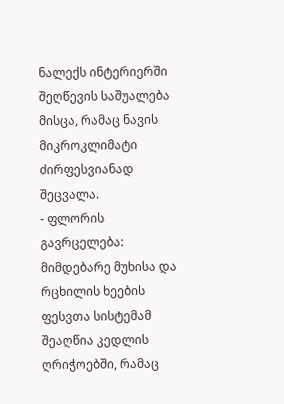ნალექს ინტერიერში შეღწევის საშუალება მისცა, რამაც ნავის მიკროკლიმატი ძირფესვიანად შეცვალა.
- ფლორის გავრცელება: მიმდებარე მუხისა და რცხილის ხეების ფესვთა სისტემამ შეაღწია კედლის ღრიჭოებში, რამაც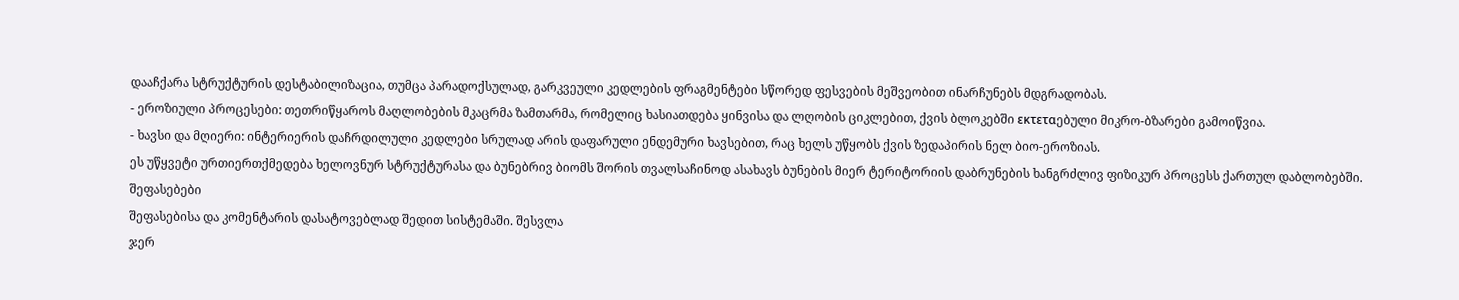დააჩქარა სტრუქტურის დესტაბილიზაცია, თუმცა პარადოქსულად, გარკვეული კედლების ფრაგმენტები სწორედ ფესვების მეშვეობით ინარჩუნებს მდგრადობას.
- ეროზიული პროცესები: თეთრიწყაროს მაღლობების მკაცრმა ზამთარმა, რომელიც ხასიათდება ყინვისა და ლღობის ციკლებით, ქვის ბლოკებში εκτεταებული მიკრო-ბზარები გამოიწვია.
- ხავსი და მღიერი: ინტერიერის დაჩრდილული კედლები სრულად არის დაფარული ენდემური ხავსებით, რაც ხელს უწყობს ქვის ზედაპირის ნელ ბიო-ეროზიას.
ეს უწყვეტი ურთიერთქმედება ხელოვნურ სტრუქტურასა და ბუნებრივ ბიომს შორის თვალსაჩინოდ ასახავს ბუნების მიერ ტერიტორიის დაბრუნების ხანგრძლივ ფიზიკურ პროცესს ქართულ დაბლობებში.
შეფასებები
შეფასებისა და კომენტარის დასატოვებლად შედით სისტემაში. შესვლა
ჯერ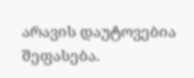არავის დაუტოვებია შეფასება.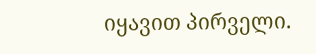იყავით პირველი.